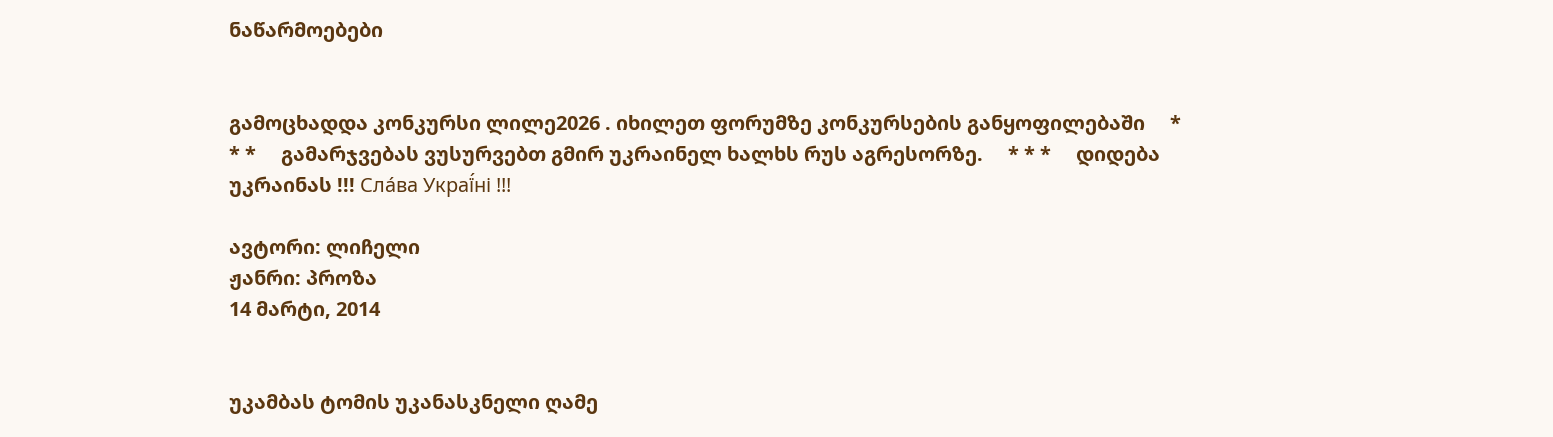ნაწარმოებები


გამოცხადდა კონკურსი ლილე2026 . იხილეთ ფორუმზე კონკურსების განყოფილებაში     * * *     გამარჯვებას ვუსურვებთ გმირ უკრაინელ ხალხს რუს აგრესორზე.     * * *     დიდება უკრაინას !!! Сла́ва Украї́ні !!!

ავტორი: ლიჩელი
ჟანრი: პროზა
14 მარტი, 2014


უკამბას ტომის უკანასკნელი ღამე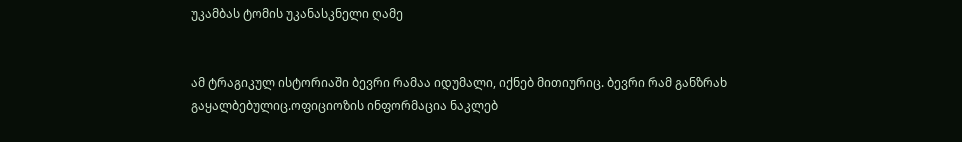უკამბას ტომის უკანასკნელი ღამე


ამ ტრაგიკულ ისტორიაში ბევრი რამაა იდუმალი, იქნებ მითიურიც. ბევრი რამ განზრახ გაყალბებულიც.ოფიციოზის ინფორმაცია ნაკლებ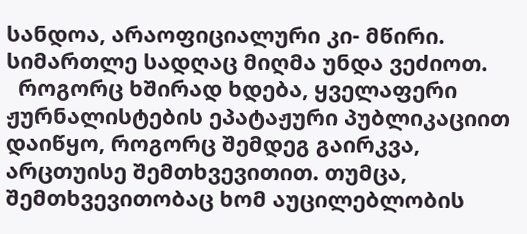სანდოა, არაოფიციალური კი- მწირი. სიმართლე სადღაც მიღმა უნდა ვეძიოთ.
  როგორც ხშირად ხდება, ყველაფერი ჟურნალისტების ეპატაჟური პუბლიკაციით დაიწყო, როგორც შემდეგ გაირკვა, არცთუისე შემთხვევითით. თუმცა, შემთხვევითობაც ხომ აუცილებლობის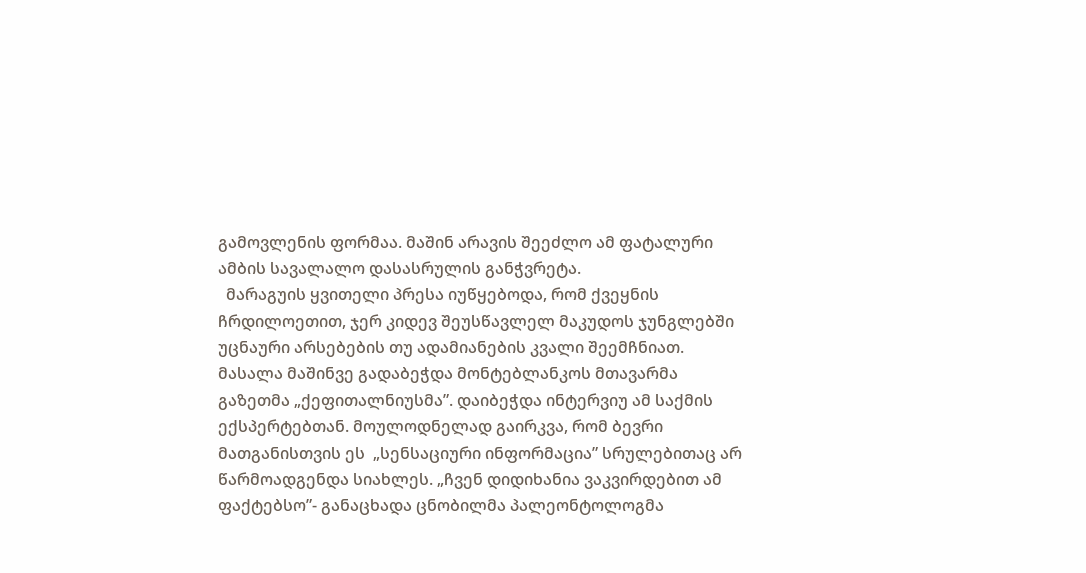გამოვლენის ფორმაა. მაშინ არავის შეეძლო ამ ფატალური ამბის სავალალო დასასრულის განჭვრეტა.
  მარაგუის ყვითელი პრესა იუწყებოდა, რომ ქვეყნის ჩრდილოეთით, ჯერ კიდევ შეუსწავლელ მაკუდოს ჯუნგლებში უცნაური არსებების თუ ადამიანების კვალი შეემჩნიათ. მასალა მაშინვე გადაბეჭდა მონტებლანკოს მთავარმა გაზეთმა „ქეფითალნიუსმა”. დაიბეჭდა ინტერვიუ ამ საქმის  ექსპერტებთან. მოულოდნელად გაირკვა, რომ ბევრი მათგანისთვის ეს  „სენსაციური ინფორმაცია” სრულებითაც არ წარმოადგენდა სიახლეს. „ჩვენ დიდიხანია ვაკვირდებით ამ ფაქტებსო”- განაცხადა ცნობილმა პალეონტოლოგმა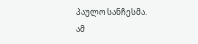პაულო სანჩესმა. ამ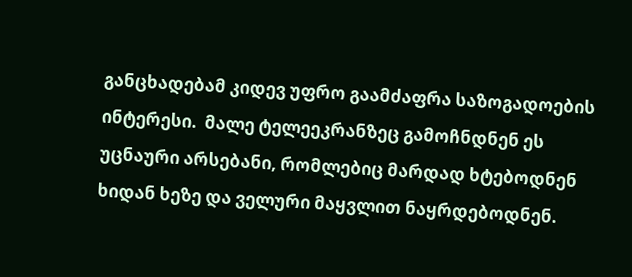განცხადებამ კიდევ უფრო გაამძაფრა საზოგადოების ინტერესი.  მალე ტელეეკრანზეც გამოჩნდნენ ეს უცნაური არსებანი, რომლებიც მარდად ხტებოდნენ ხიდან ხეზე და ველური მაყვლით ნაყრდებოდნენ.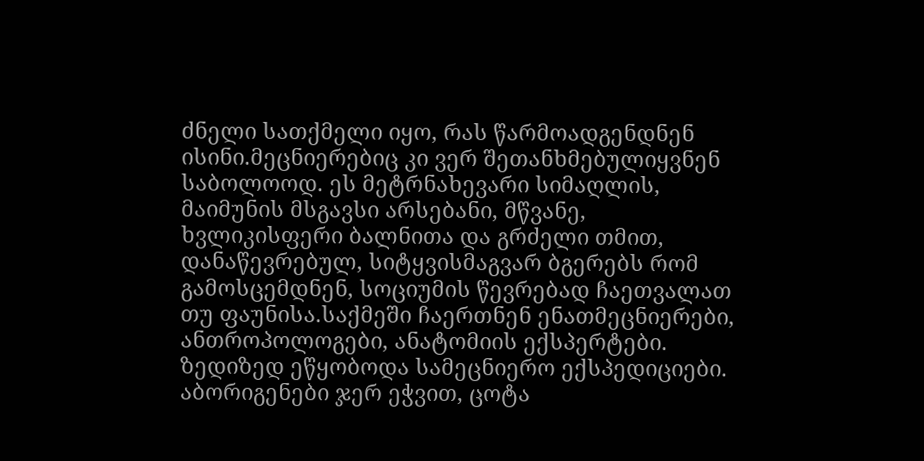ძნელი სათქმელი იყო, რას წარმოადგენდნენ ისინი.მეცნიერებიც კი ვერ შეთანხმებულიყვნენ საბოლოოდ. ეს მეტრნახევარი სიმაღლის, მაიმუნის მსგავსი არსებანი, მწვანე, ხვლიკისფერი ბალნითა და გრძელი თმით, დანაწევრებულ, სიტყვისმაგვარ ბგერებს რომ გამოსცემდნენ, სოციუმის წევრებად ჩაეთვალათ თუ ფაუნისა.საქმეში ჩაერთნენ ენათმეცნიერები, ანთროპოლოგები, ანატომიის ექსპერტები. ზედიზედ ეწყობოდა სამეცნიერო ექსპედიციები. აბორიგენები ჯერ ეჭვით, ცოტა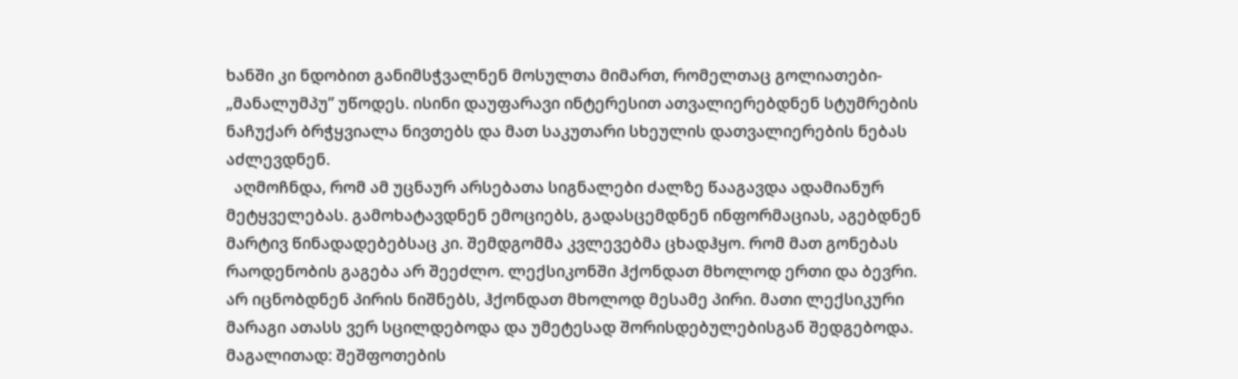ხანში კი ნდობით განიმსჭვალნენ მოსულთა მიმართ, რომელთაც გოლიათები- „მანალუმპუ” უწოდეს. ისინი დაუფარავი ინტერესით ათვალიერებდნენ სტუმრების ნაჩუქარ ბრჭყვიალა ნივთებს და მათ საკუთარი სხეულის დათვალიერების ნებას აძლევდნენ.
  აღმოჩნდა, რომ ამ უცნაურ არსებათა სიგნალები ძალზე წააგავდა ადამიანურ მეტყველებას. გამოხატავდნენ ემოციებს, გადასცემდნენ ინფორმაციას, აგებდნენ მარტივ წინადადებებსაც კი. შემდგომმა კვლევებმა ცხადჰყო. რომ მათ გონებას  რაოდენობის გაგება არ შეეძლო. ლექსიკონში ჰქონდათ მხოლოდ ერთი და ბევრი. არ იცნობდნენ პირის ნიშნებს, ჰქონდათ მხოლოდ მესამე პირი. მათი ლექსიკური მარაგი ათასს ვერ სცილდებოდა და უმეტესად შორისდებულებისგან შედგებოდა. მაგალითად: შეშფოთების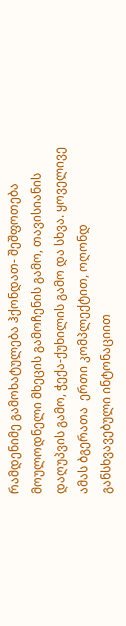რამდენიმე გამოხატულება ჰქონდათ- შეშფოთება მოულოდნელი მხეცის გამოჩენის გამო, თავისიანის დაღუპვის გამო, ჭექა-ქუხილის გამო და სხვა. ყოველივე ამას ბგერათა  ერთი კომპლექტით, ოღონდ განსხვავებული ინტონაციით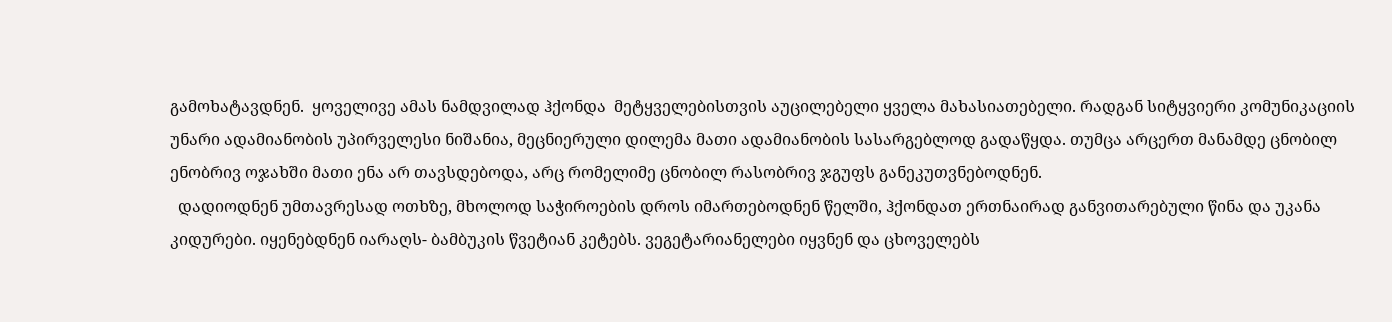გამოხატავდნენ.  ყოველივე ამას ნამდვილად ჰქონდა  მეტყველებისთვის აუცილებელი ყველა მახასიათებელი. რადგან სიტყვიერი კომუნიკაციის უნარი ადამიანობის უპირველესი ნიშანია, მეცნიერული დილემა მათი ადამიანობის სასარგებლოდ გადაწყდა. თუმცა არცერთ მანამდე ცნობილ ენობრივ ოჯახში მათი ენა არ თავსდებოდა, არც რომელიმე ცნობილ რასობრივ ჯგუფს განეკუთვნებოდნენ.
  დადიოდნენ უმთავრესად ოთხზე, მხოლოდ საჭიროების დროს იმართებოდნენ წელში, ჰქონდათ ერთნაირად განვითარებული წინა და უკანა კიდურები. იყენებდნენ იარაღს- ბამბუკის წვეტიან კეტებს. ვეგეტარიანელები იყვნენ და ცხოველებს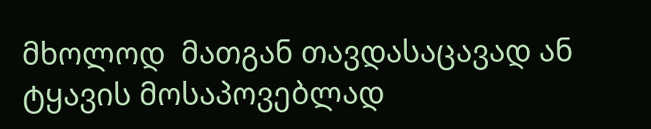მხოლოდ  მათგან თავდასაცავად ან ტყავის მოსაპოვებლად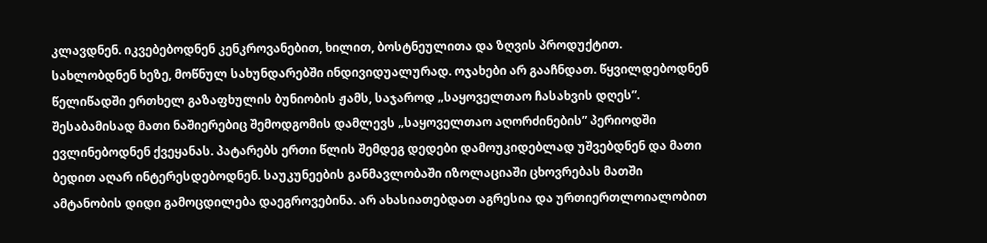კლავდნენ. იკვებებოდნენ კენკროვანებით, ხილით, ბოსტნეულითა და ზღვის პროდუქტით. სახლობდნენ ხეზე, მოწნულ სახუნდარებში ინდივიდუალურად. ოჯახები არ გააჩნდათ. წყვილდებოდნენ წელიწადში ერთხელ გაზაფხულის ბუნიობის ჟამს, საჯაროდ „საყოველთაო ჩასახვის დღეს”. შესაბამისად მათი ნაშიერებიც შემოდგომის დამლევს „საყოველთაო აღორძინების” პერიოდში ევლინებოდნენ ქვეყანას. პატარებს ერთი წლის შემდეგ დედები დამოუკიდებლად უშვებდნენ და მათი ბედით აღარ ინტერესდებოდნენ. საუკუნეების განმავლობაში იზოლაციაში ცხოვრებას მათში ამტანობის დიდი გამოცდილება დაეგროვებინა. არ ახასიათებდათ აგრესია და ურთიერთლოიალობით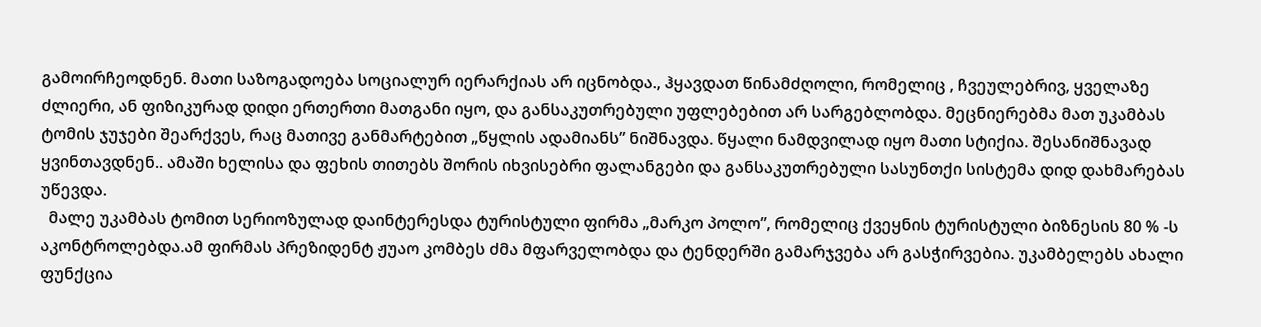გამოირჩეოდნენ. მათი საზოგადოება სოციალურ იერარქიას არ იცნობდა., ჰყავდათ წინამძღოლი, რომელიც , ჩვეულებრივ, ყველაზე ძლიერი, ან ფიზიკურად დიდი ერთერთი მათგანი იყო, და განსაკუთრებული უფლებებით არ სარგებლობდა. მეცნიერებმა მათ უკამბას ტომის ჯუჯები შეარქვეს, რაც მათივე განმარტებით „წყლის ადამიანს” ნიშნავდა. წყალი ნამდვილად იყო მათი სტიქია. შესანიშნავად ყვინთავდნენ.. ამაში ხელისა და ფეხის თითებს შორის იხვისებრი ფალანგები და განსაკუთრებული სასუნთქი სისტემა დიდ დახმარებას უწევდა.
  მალე უკამბას ტომით სერიოზულად დაინტერესდა ტურისტული ფირმა „მარკო პოლო”, რომელიც ქვეყნის ტურისტული ბიზნესის 80 % -ს აკონტროლებდა.ამ ფირმას პრეზიდენტ ჟუაო კომბეს ძმა მფარველობდა და ტენდერში გამარჯვება არ გასჭირვებია. უკამბელებს ახალი ფუნქცია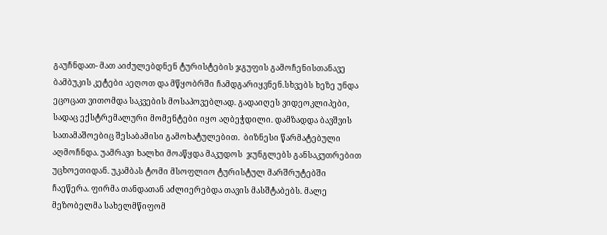გაუჩნდათ- მათ აიძულებდნენ ტურისტების ჯგუფის გამოჩენისთანავე ბამბუკის კეტები აეღოთ და მწყობრში ჩამდგარიყვნენ.სხვებს ხეზე უნდა ეცოცათ ვითომდა საკვების მოსაპოვებლად. გადაიღეს ვიდეოკლიპები, სადაც ექსტრემალური მომენტები იყო აღბეჭდილი. დამზადდა ბავშვის სათამაშოებიც შესაბამისი გამოხატულებით.  ბიზნესი წარმატებული აღმოჩნდა. უამრავი ხალხი მოაწყდა მაკუდოს  ჯუნგლებს განსაკუთრებით უცხოეთიდან. უკამბას ტომი მსოფლიო ტურისტულ მარშრუტებში ჩაეწერა. ფირმა თანდათან აძლიერებდა თავის მასშტაბებს. მალე მეზობელმა სახელმწიფომ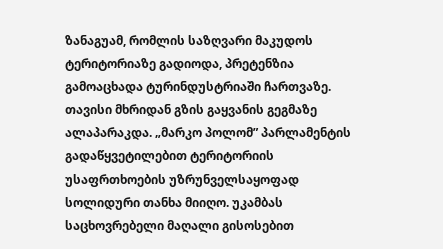ზანაგუამ, რომლის საზღვარი მაკუდოს ტერიტორიაზე გადიოდა, პრეტენზია გამოაცხადა ტურინდუსტრიაში ჩართვაზე. თავისი მხრიდან გზის გაყვანის გეგმაზე ალაპარაკდა. „მარკო პოლომ” პარლამენტის გადაწყვეტილებით ტერიტორიის უსაფრთხოების უზრუნველსაყოფად სოლიდური თანხა მიიღო. უკამბას საცხოვრებელი მაღალი გისოსებით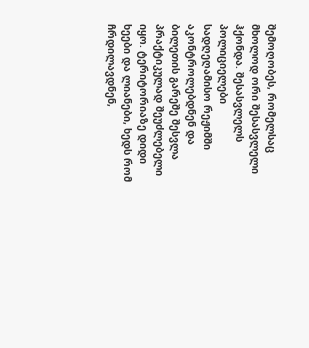შემოღობეს, რომელსაც მხოლოდ ორი შესასვლელი ჰქონდა. შესასვლელს პოლიციელები სადღეღამისო რეჟიმში აკონტროლებდნენ და ბილეთის გარეშე შესვლა პრაქტიკულად შეუძლებელი იყო. ტერიტორიაზე დიდი ხეები და ლიანები, ხედს რომ ჩრდილავდნენ,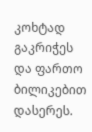კოხტად გაკრიჭეს და ფართო ბილიკებით დასერეს.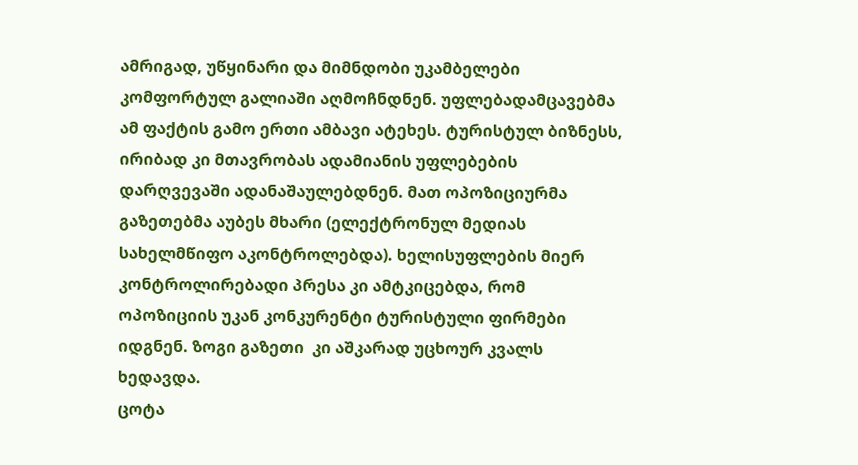ამრიგად, უწყინარი და მიმნდობი უკამბელები კომფორტულ გალიაში აღმოჩნდნენ. უფლებადამცავებმა ამ ფაქტის გამო ერთი ამბავი ატეხეს. ტურისტულ ბიზნესს, ირიბად კი მთავრობას ადამიანის უფლებების დარღვევაში ადანაშაულებდნენ. მათ ოპოზიციურმა გაზეთებმა აუბეს მხარი (ელექტრონულ მედიას სახელმწიფო აკონტროლებდა). ხელისუფლების მიერ კონტროლირებადი პრესა კი ამტკიცებდა, რომ ოპოზიციის უკან კონკურენტი ტურისტული ფირმები იდგნენ. ზოგი გაზეთი  კი აშკარად უცხოურ კვალს ხედავდა.
ცოტა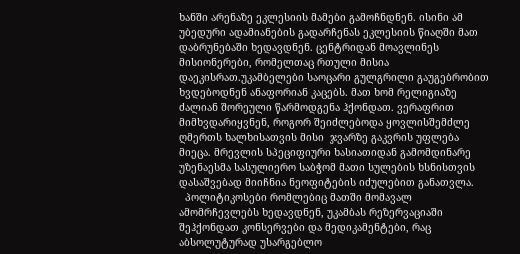ხანში არენაზე ეკლესიის მამები გამოჩნდნენ. ისინი ამ უბედური ადამიანების გადარჩენას ეკლესიის წიაღში მათ დაბრუნებაში ხედავდნენ. ცენტრიდან მოავლინეს მისიონერები, რომელთაც რთული მისია დაეკისრათ.უკამბელები საოცარი გულგრილი გაუგებრობით ხვდებოდნენ ანაფორიან კაცებს. მათ ხომ რელიგიაზე ძალიან შორეული წარმოდგენა ჰქონდათ. ვერაფრით მიმხვდარიყვნენ, როგორ შეიძლებოდა ყოვლისშემძლე ღმერთს ხალხისათვის მისი  ჯვარზე გაკვრის უფლება მიეცა. მრევლის სპეციფიური ხასიათიდან გამომდინარე უზენაესმა სასულიერო საბჭომ მათი სულების ხსნისთვის დასაშვებად მიიჩნია ნეოფიტების იძულებით განათვლა.
  პოლიტიკოსები რომლებიც მათში მომავალ ამომრჩევლებს ხედავდნენ, უკამბას რეზერვაციაში შეჰქონდათ კონსერვები და მედიკამენტები, რაც აბსოლუტურად უსარგებლო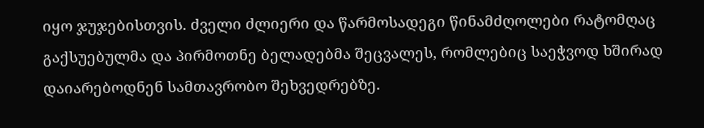იყო ჯუჯებისთვის. ძველი ძლიერი და წარმოსადეგი წინამძღოლები რატომღაც გაქსუებულმა და პირმოთნე ბელადებმა შეცვალეს, რომლებიც საეჭვოდ ხშირად დაიარებოდნენ სამთავრობო შეხვედრებზე.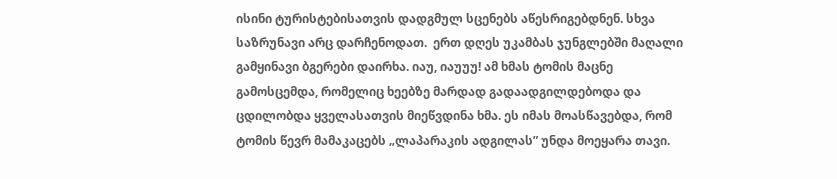ისინი ტურისტებისათვის დადგმულ სცენებს აწესრიგებდნენ. სხვა საზრუნავი არც დარჩენოდათ.  ერთ დღეს უკამბას ჯუნგლებში მაღალი გამყინავი ბგერები დაირხა. იაუ, იაუუუ! ამ ხმას ტომის მაცნე გამოსცემდა, რომელიც ხეებზე მარდად გადაადგილდებოდა და ცდილობდა ყველასათვის მიეწვდინა ხმა. ეს იმას მოასწავებდა, რომ ტომის წევრ მამაკაცებს „ლაპარაკის ადგილას” უნდა მოეყარა თავი.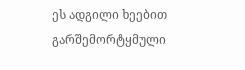ეს ადგილი ხეებით გარშემორტყმული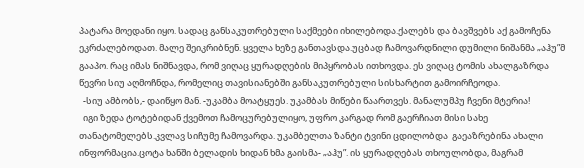პატარა მოედანი იყო. სადაც განსაკუთრებული საქმეები იხილებოდა.ქალებს და ბავშვებს აქ გამოჩენა ეკრძალებოდათ. მალე შეიკრიბნენ. ყველა ხეზე განთავსდა.უცბად ჩამოვარდნილი დუმილი ნიშანმა „აჰუ”მ გააპო. რაც იმას ნიშნავდა, რომ ვიღაც ყურადღების მიპყრობას ითხოვდა. ეს ვიღაც ტომის ახალგაზრდა წევრი სიუ აღმოჩნდა, რომელიც თავისიანებში განსაკუთრებული სისხარტით გამოირჩეოდა.
  -სიუ ამბობს,- დაიწყო მან. -უკამბა მოატყუეს. უკამბას მიწები წაართვეს. მანალუმპუ ჩვენი მტერია!
  იგი ზედა ტოტებიდან ქვემოთ ჩამოცურებულიყო, უფრო კარგად რომ გაერჩიათ მისი სახე თანატომელებს.კვლავ სიჩუმე ჩამოვარდა. უკამბელთა ზანტი ტვინი ცდილობდა  გაეაზრებინა ახალი ინფორმაცია.ცოტა ხანში ბელადის ხიდან ხმა გაისმა- „აჰუ”. ის ყურადღებას თხოულობდა, მაგრამ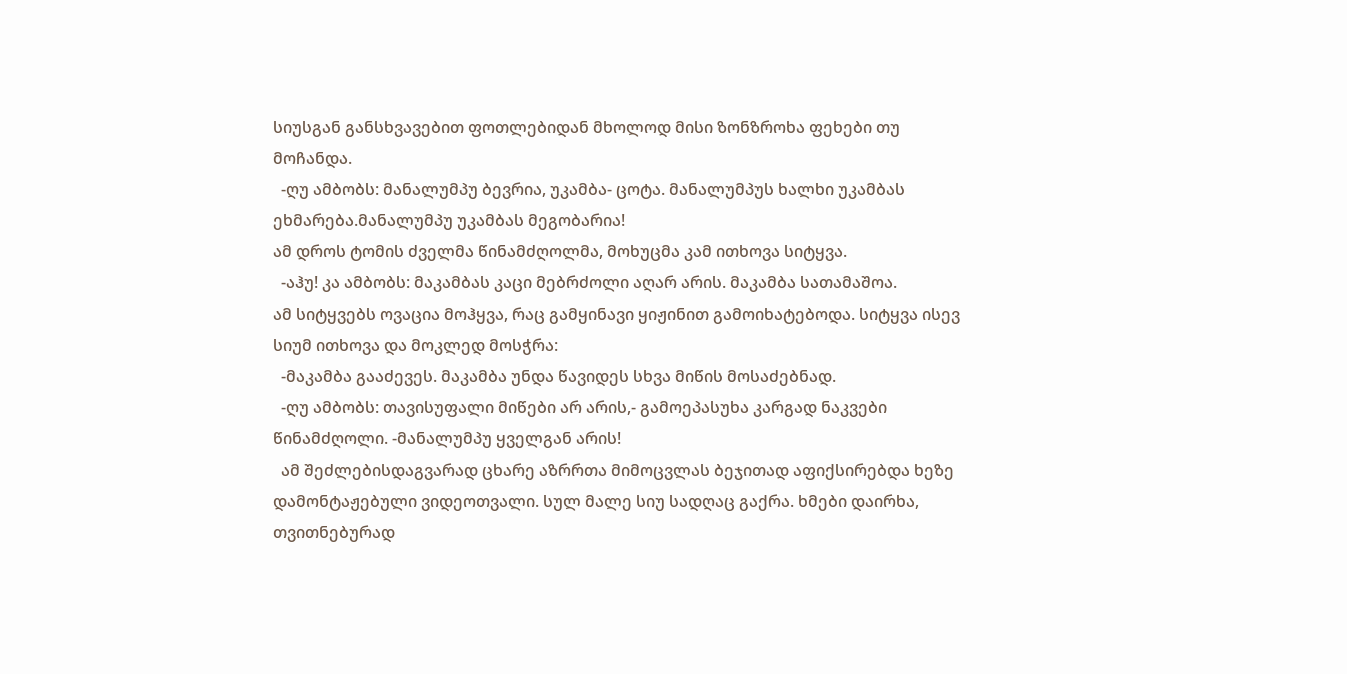სიუსგან განსხვავებით ფოთლებიდან მხოლოდ მისი ზონზროხა ფეხები თუ მოჩანდა.
  -ღუ ამბობს: მანალუმპუ ბევრია, უკამბა- ცოტა. მანალუმპუს ხალხი უკამბას ეხმარება.მანალუმპუ უკამბას მეგობარია!
ამ დროს ტომის ძველმა წინამძღოლმა, მოხუცმა კამ ითხოვა სიტყვა.
  -აჰუ! კა ამბობს: მაკამბას კაცი მებრძოლი აღარ არის. მაკამბა სათამაშოა.
ამ სიტყვებს ოვაცია მოჰყვა, რაც გამყინავი ყიჟინით გამოიხატებოდა. სიტყვა ისევ სიუმ ითხოვა და მოკლედ მოსჭრა:
  -მაკამბა გააძევეს. მაკამბა უნდა წავიდეს სხვა მიწის მოსაძებნად.
  -ღუ ამბობს: თავისუფალი მიწები არ არის,- გამოეპასუხა კარგად ნაკვები  წინამძღოლი. -მანალუმპუ ყველგან არის!
  ამ შეძლებისდაგვარად ცხარე აზრრთა მიმოცვლას ბეჯითად აფიქსირებდა ხეზე დამონტაჟებული ვიდეოთვალი. სულ მალე სიუ სადღაც გაქრა. ხმები დაირხა, თვითნებურად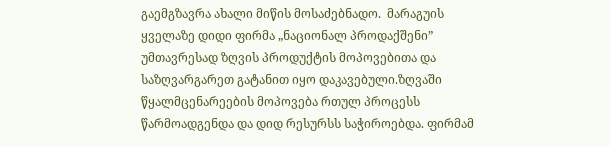გაემგზავრა ახალი მიწის მოსაძებნადო.  მარაგუის ყველაზე დიდი ფირმა „ნაციონალ პროდაქშენი” უმთავრესად ზღვის პროდუქტის მოპოვებითა და საზღვარგარეთ გატანით იყო დაკავებული.ზღვაში წყალმცენარეების მოპოვება რთულ პროცესს წარმოადგენდა და დიდ რესურსს საჭიროებდა. ფირმამ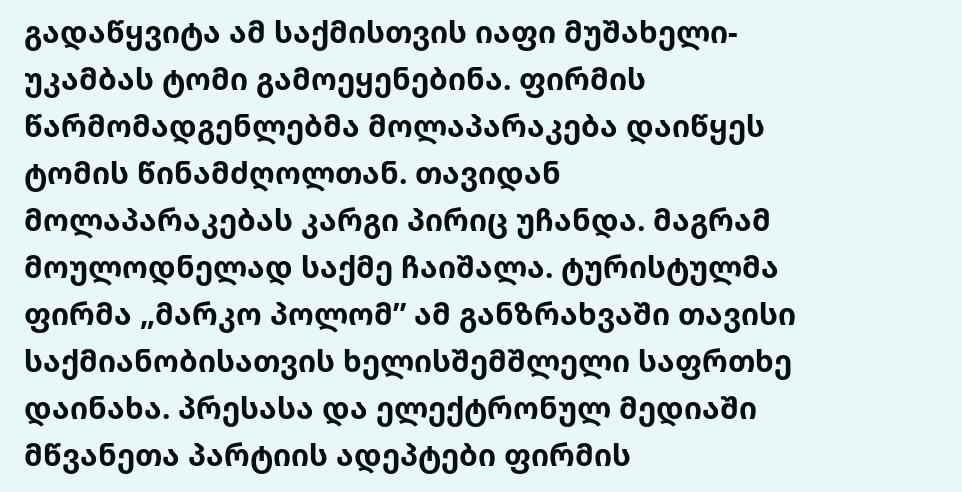გადაწყვიტა ამ საქმისთვის იაფი მუშახელი- უკამბას ტომი გამოეყენებინა. ფირმის წარმომადგენლებმა მოლაპარაკება დაიწყეს ტომის წინამძღოლთან. თავიდან მოლაპარაკებას კარგი პირიც უჩანდა. მაგრამ მოულოდნელად საქმე ჩაიშალა. ტურისტულმა ფირმა „მარკო პოლომ” ამ განზრახვაში თავისი საქმიანობისათვის ხელისშემშლელი საფრთხე დაინახა. პრესასა და ელექტრონულ მედიაში მწვანეთა პარტიის ადეპტები ფირმის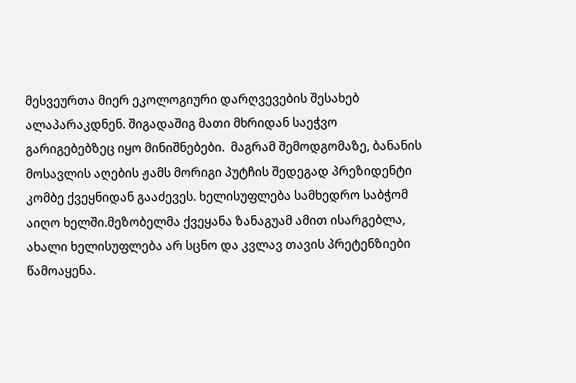მესვეურთა მიერ ეკოლოგიური დარღვევების შესახებ ალაპარაკდნენ. შიგადაშიგ მათი მხრიდან საეჭვო გარიგებებზეც იყო მინიშნებები.  მაგრამ შემოდგომაზე, ბანანის მოსავლის აღების ჟამს მორიგი პუტჩის შედეგად პრეზიდენტი კომბე ქვეყნიდან გააძევეს. ხელისუფლება სამხედრო საბჭომ აიღო ხელში.მეზობელმა ქვეყანა ზანაგუამ ამით ისარგებლა, ახალი ხელისუფლება არ სცნო და კვლავ თავის პრეტენზიები წამოაყენა.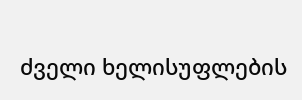ძველი ხელისუფლების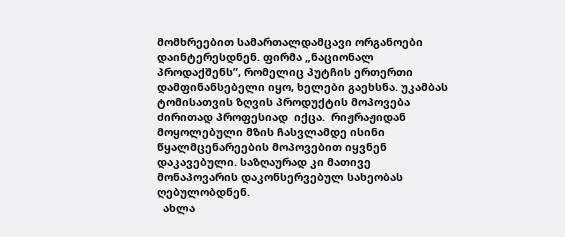მომხრეებით სამართალდამცავი ორგანოები დაინტერესდნენ. ფირმა „ნაციონალ პროდაქშენს”, რომელიც პუტჩის ერთერთი დამფინანსებელი იყო, ხელები გაეხსნა. უკამბას ტომისათვის ზღვის პროდუქტის მოპოვება ძირითად პროფესიად  იქცა.  რიჟრაჟიდან მოყოლებული მზის ჩასვლამდე ისინი წყალმცენარეების მოპოვებით იყვნენ დაკავებული. საზღაურად კი მათივე მონაპოვარის დაკონსერვებულ სახეობას ღებულობდნენ.
  ახლა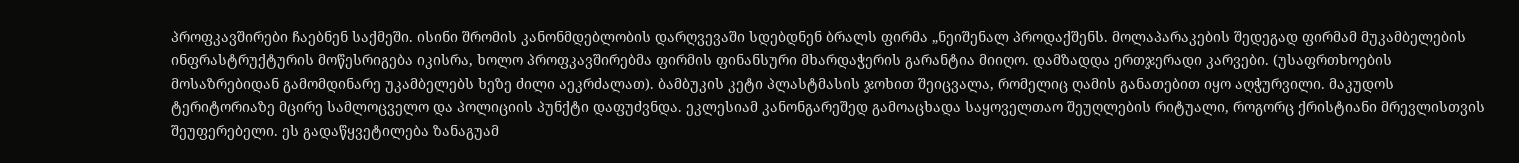პროფკავშირები ჩაებნენ საქმეში. ისინი შრომის კანონმდებლობის დარღვევაში სდებდნენ ბრალს ფირმა „ნეიშენალ პროდაქშენს. მოლაპარაკების შედეგად ფირმამ მუკამბელების ინფრასტრუქტურის მოწესრიგება იკისრა, ხოლო პროფკავშირებმა ფირმის ფინანსური მხარდაჭერის გარანტია მიიღო. დამზადდა ერთჯერადი კარვები. (უსაფრთხოების მოსაზრებიდან გამომდინარე უკამბელებს ხეზე ძილი აეკრძალათ). ბამბუკის კეტი პლასტმასის ჯოხით შეიცვალა, რომელიც ღამის განათებით იყო აღჭურვილი. მაკუდოს ტერიტორიაზე მცირე სამლოცველო და პოლიციის პუნქტი დაფუძვნდა. ეკლესიამ კანონგარეშედ გამოაცხადა საყოველთაო შეუღლების რიტუალი, როგორც ქრისტიანი მრევლისთვის შეუფერებელი. ეს გადაწყვეტილება ზანაგუამ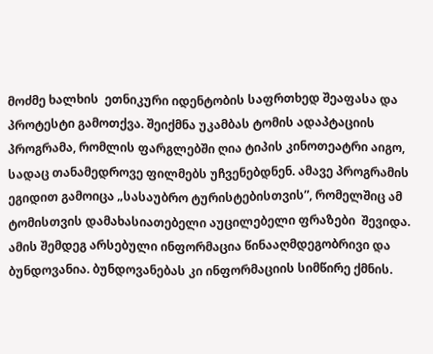მოძმე ხალხის  ეთნიკური იდენტობის საფრთხედ შეაფასა და პროტესტი გამოთქვა. შეიქმნა უკამბას ტომის ადაპტაციის პროგრამა, რომლის ფარგლებში ღია ტიპის კინოთეატრი აიგო, სადაც თანამედროვე ფილმებს უჩვენებდნენ. ამავე პროგრამის ეგიდით გამოიცა „სასაუბრო ტურისტებისთვის”, რომელშიც ამ ტომისთვის დამახასიათებელი აუცილებელი ფრაზები  შევიდა.  ამის შემდეგ არსებული ინფორმაცია წინააღმდეგობრივი და ბუნდოვანია. ბუნდოვანებას კი ინფორმაციის სიმწირე ქმნის.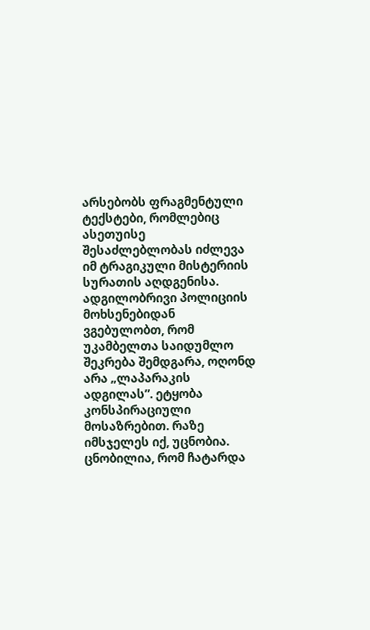არსებობს ფრაგმენტული ტექსტები, რომლებიც ასეთუისე შესაძლებლობას იძლევა იმ ტრაგიკული მისტერიის სურათის აღდგენისა.
ადგილობრივი პოლიციის  მოხსენებიდან ვგებულობთ, რომ უკამბელთა საიდუმლო  შეკრება შემდგარა, ოღონდ არა „ლაპარაკის ადგილას”. ეტყობა კონსპირაციული მოსაზრებით. რაზე იმსჯელეს იქ, უცნობია. ცნობილია, რომ ჩატარდა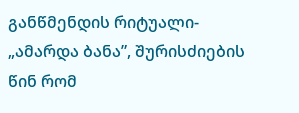განწმენდის რიტუალი- „ამარდა ბანა”, შურისძიების წინ რომ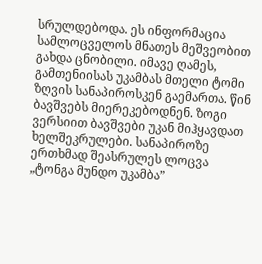სრულდებოდა. ეს ინფორმაცია სამლოცველოს მნათეს მეშვეობით გახდა ცნობილი. იმავე ღამეს, გამთენიისას უკამბას მთელი ტომი ზღვის სანაპიროსკენ გაემართა. წინ ბავშვებს მიერეკებოდნენ. ზოგი ვერსიით ბავშვები უკან მიჰყავდათ ხელშეკრულები. სანაპიროზე ერთხმად შეასრულეს ლოცვა „ტონგა მუნდო უკამბა”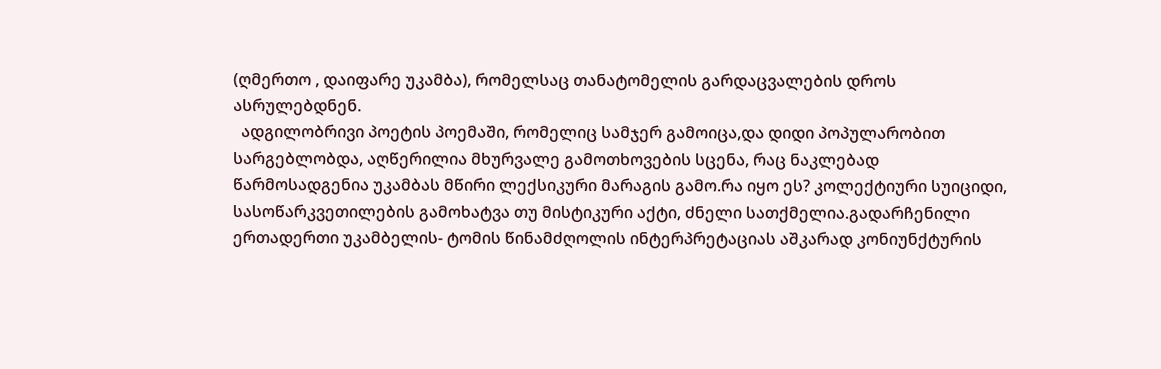(ღმერთო , დაიფარე უკამბა), რომელსაც თანატომელის გარდაცვალების დროს ასრულებდნენ.
  ადგილობრივი პოეტის პოემაში, რომელიც სამჯერ გამოიცა,და დიდი პოპულარობით სარგებლობდა, აღწერილია მხურვალე გამოთხოვების სცენა, რაც ნაკლებად წარმოსადგენია უკამბას მწირი ლექსიკური მარაგის გამო.რა იყო ეს? კოლექტიური სუიციდი, სასოწარკვეთილების გამოხატვა თუ მისტიკური აქტი, ძნელი სათქმელია.გადარჩენილი ერთადერთი უკამბელის- ტომის წინამძღოლის ინტერპრეტაციას აშკარად კონიუნქტურის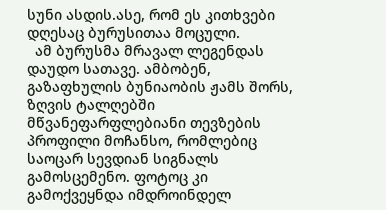სუნი ასდის.ასე, რომ ეს კითხვები დღესაც ბურუსითაა მოცული.
  ამ ბურუსმა მრავალ ლეგენდას დაუდო სათავე. ამბობენ, გაზაფხულის ბუნიაობის ჟამს შორს, ზღვის ტალღებში მწვანეფარფლებიანი თევზების პროფილი მოჩანსო, რომლებიც საოცარ სევდიან სიგნალს გამოსცემენო. ფოტოც კი გამოქვეყნდა იმდროინდელ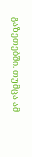გაზეთებში. თუმცა ამ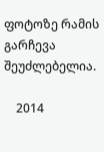ფოტოზე რამის გარჩევა შეუძლებელია.

    2014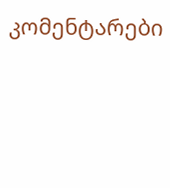კომენტარები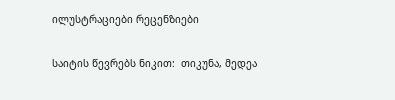ილუსტრაციები რეცენზიები

საიტის წევრებს ნიკით:  თიკუნა, მედეა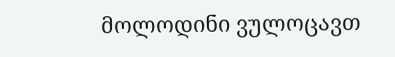მოლოდინი ვულოცავთ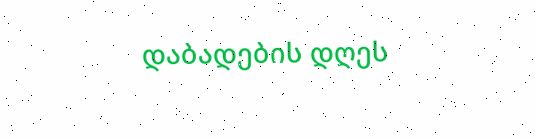დაბადების დღეს